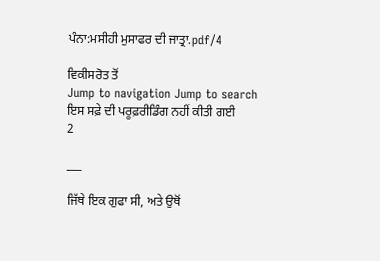ਪੰਨਾ:ਮਸੀਹੀ ਮੁਸਾਫਰ ਦੀ ਜਾਤ੍ਰਾ.pdf/4

ਵਿਕੀਸਰੋਤ ਤੋਂ
Jump to navigation Jump to search
ਇਸ ਸਫ਼ੇ ਦੀ ਪਰੂਫ਼ਰੀਡਿੰਗ ਨਹੀਂ ਕੀਤੀ ਗਈ
2

___

ਜਿੱਥੇ ਇਕ ਗੁਫਾ ਸੀ, ਅਤੇ ਉਥੋਂ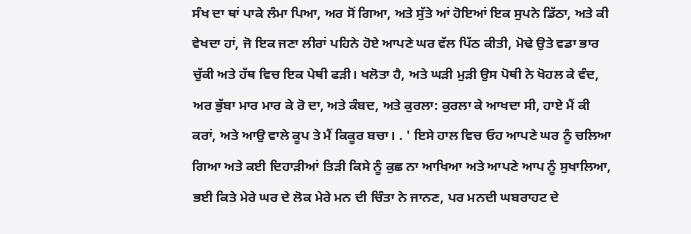ਸੰਖ ਦਾ ਥਾਂ ਪਾਕੇ ਲੰਮਾ ਪਿਆ, ਅਰ ਸੋਂ ਗਿਆ, ਅਤੇ ਸੁੱਤੇ ਆਂ ਹੋਇਆਂ ਇਕ ਸੁਪਨੇ ਡਿੱਠਾ, ਅਤੇ ਕੀ ਵੇਖਦਾ ਹਾਂ, ਜੋ ਇਕ ਜਣਾ ਲੀਰਾਂ ਪਹਿਨੇ ਹੋਏ ਆਪਣੇ ਘਰ ਵੱਲ ਪਿੱਠ ਕੀਤੀ, ਮੋਢੇ ਉਤੇ ਵਡਾ ਭਾਰ ਚੁੱਕੀ ਅਤੇ ਹੱਥ ਵਿਚ ਇਕ ਪੇਥੀ ਫੜੀ। ਖਲੋਤਾ ਹੈ, ਅਤੇ ਘੜੀ ਮੁੜੀ ਉਸ ਪੋਥੀ ਨੇ ਖੋਹਲ ਕੇ ਵੰਦ, ਅਰ ਭੁੱਬਾ ਮਾਰ ਮਾਰ ਕੇ ਰੋ ਦਾ, ਅਤੇ ਕੰਬਦ, ਅਤੇ ਕੁਰਲਾ: ਕੁਰਲਾ ਕੇ ਆਖਦਾ ਸੀ, ਹਾਏ ਮੈਂ ਕੀ ਕਰਾਂ, ਅਤੇ ਆਉ ਵਾਲੇ ਕੂਪ ਤੇ ਮੈਂ ਕਿਕੂਰ ਬਚਾ। . ' ਇਸੇ ਹਾਲ ਵਿਚ ਓਹ ਆਪਣੇ ਘਰ ਨੂੰ ਚਲਿਆ ਗਿਆ ਅਤੇ ਕਈ ਦਿਹਾੜੀਆਂ ਤਿੜੀ ਕਿਸੇ ਨੂੰ ਕੁਛ ਨਾ ਆਖਿਆ ਅਤੇ ਆਪਣੇ ਆਪ ਨੂੰ ਸੁਖਾਲਿਆ, ਭਈ ਕਿਤੇ ਮੇਰੇ ਘਰ ਦੇ ਲੋਕ ਮੇਰੇ ਮਨ ਦੀ ਚਿੰਤਾ ਨੇ ਜਾਨਣ, ਪਰ ਮਨਦੀ ਘਬਰਾਹਟ ਦੇ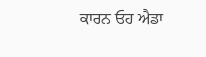ਕਾਰਨ ਓਹ ਐਡਾ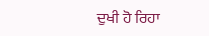ਦੁਖੀ ਹੋ ਰਿਹਾ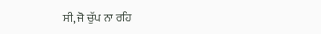ਸੀ, ਜੋ ਚੁੱਪ ਨਾ ਰਹਿ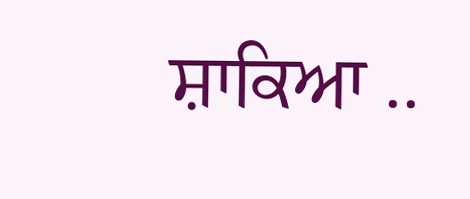ਸ਼ਾਕਿਆ ..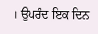। ਉਪਰੰਦ ਇਕ ਦਿਨ